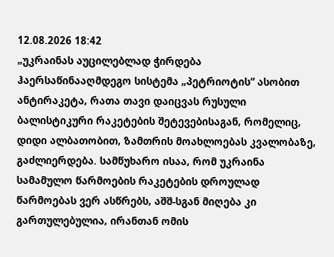12.08.2026 18:42
„უკრაინას აუცილებლად ჭირდება ჰაერსაწინააღმდეგო სისტემა „პეტრიოტის“ ასობით ანტირაკეტა, რათა თავი დაიცვას რუსული ბალისტიკური რაკეტების შეტევებისაგან, რომელიც, დიდი ალბათობით, ზამთრის მოახლოებას კვალობაზე, გაძლიერდება. სამწუხარო ისაა, რომ უკრაინა სამამულო წარმოების რაკეტების დროულად წარმოებას ვერ ასწრებს, აშშ-სგან მიღება კი გართულებულია, ირანთან ომის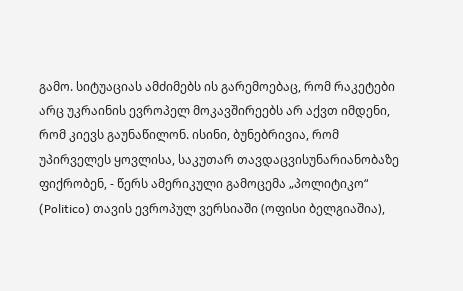გამო. სიტუაციას ამძიმებს ის გარემოებაც, რომ რაკეტები არც უკრაინის ევროპელ მოკავშირეებს არ აქვთ იმდენი, რომ კიევს გაუნაწილონ. ისინი, ბუნებრივია, რომ უპირველეს ყოვლისა, საკუთარ თავდაცვისუნარიანობაზე ფიქრობენ, - წერს ამერიკული გამოცემა „პოლიტიკო“ (Politico) თავის ევროპულ ვერსიაში (ოფისი ბელგიაშია),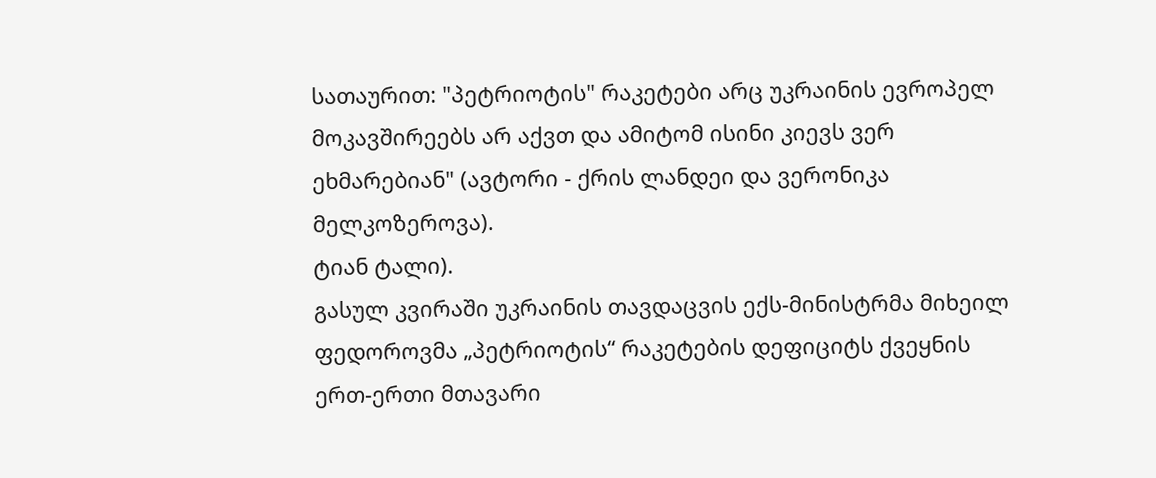სათაურით: "პეტრიოტის" რაკეტები არც უკრაინის ევროპელ მოკავშირეებს არ აქვთ და ამიტომ ისინი კიევს ვერ ეხმარებიან" (ავტორი - ქრის ლანდეი და ვერონიკა მელკოზეროვა).
ტიან ტალი).
გასულ კვირაში უკრაინის თავდაცვის ექს-მინისტრმა მიხეილ ფედოროვმა „პეტრიოტის“ რაკეტების დეფიციტს ქვეყნის ერთ-ერთი მთავარი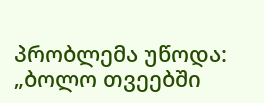პრობლემა უწოდა: „ბოლო თვეებში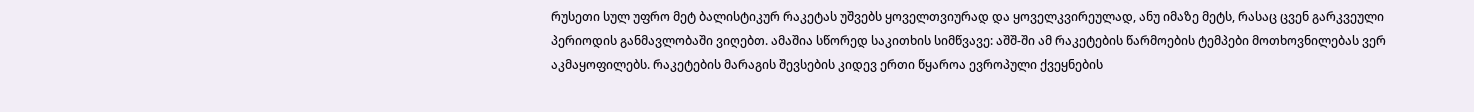რუსეთი სულ უფრო მეტ ბალისტიკურ რაკეტას უშვებს ყოველთვიურად და ყოველკვირეულად, ანუ იმაზე მეტს, რასაც ცვენ გარკვეული პერიოდის განმავლობაში ვიღებთ. ამაშია სწორედ საკითხის სიმწვავე: აშშ-ში ამ რაკეტების წარმოების ტემპები მოთხოვნილებას ვერ აკმაყოფილებს. რაკეტების მარაგის შევსების კიდევ ერთი წყაროა ევროპული ქვეყნების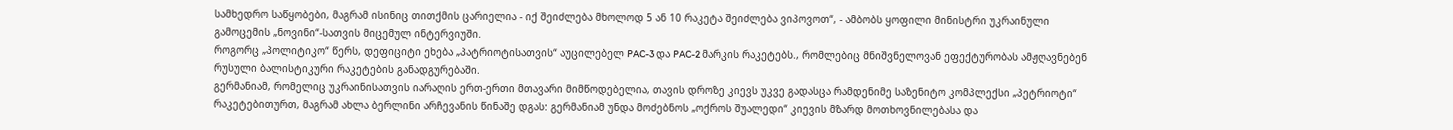სამხედრო საწყობები, მაგრამ ისინიც თითქმის ცარიელია - იქ შეიძლება მხოლოდ 5 ან 10 რაკეტა შეიძლება ვიპოვოთ“, - ამბობს ყოფილი მინისტრი უკრაინული გამოცემის „ნოვინი“-სათვის მიცემულ ინტერვიუში.
როგორც „პოლიტიკო“ წერს, დეფიციტი ეხება „პატრიოტისათვის“ აუცილებელ PAC-3 და PAC-2 მარკის რაკეტებს., რომლებიც მნიშვნელოვან ეფექტურობას ამჟღავნებენ რუსული ბალისტიკური რაკეტების განადგურებაში.
გერმანიამ, რომელიც უკრაინისათვის იარაღის ერთ-ერთი მთავარი მიმწოდებელია, თავის დროზე კიევს უკვე გადასცა რამდენიმე საზენიტო კომპლექსი „პეტრიოტი“ რაკეტებითურთ, მაგრამ ახლა ბერლინი არჩევანის წინაშე დგას: გერმანიამ უნდა მოძებნოს „ოქროს შუალედი“ კიევის მზარდ მოთხოვნილებასა და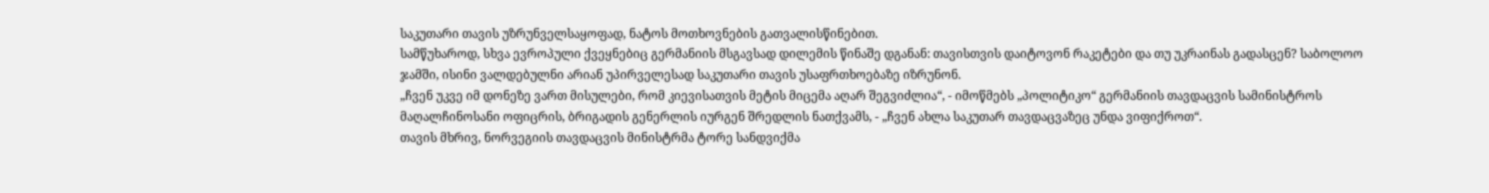საკუთარი თავის უზრუნველსაყოფად, ნატოს მოთხოვნების გათვალისწინებით.
სამწუხაროდ, სხვა ევროპული ქვეყნებიც გერმანიის მსგავსად დილემის წინაშე დგანან: თავისთვის დაიტოვონ რაკეტები და თუ უკრაინას გადასცენ? საბოლოო ჯამში, ისინი ვალდებულნი არიან უპირველესად საკუთარი თავის უსაფრთხოებაზე იზრუნონ.
„ჩვენ უკვე იმ დონეზე ვართ მისულები, რომ კიევისათვის მეტის მიცემა აღარ შეგვიძლია“, - იმოწმებს „პოლიტიკო“ გერმანიის თავდაცვის სამინისტროს მაღალჩინოსანი ოფიცრის, ბრიგადის გენერლის იურგენ შრედლის ნათქვამს, - „ჩვენ ახლა საკუთარ თავდაცვაზეც უნდა ვიფიქროთ“.
თავის მხრივ, ნორვეგიის თავდაცვის მინისტრმა ტორე სანდვიქმა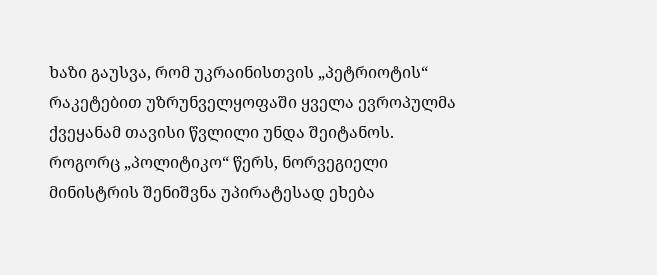ხაზი გაუსვა, რომ უკრაინისთვის „პეტრიოტის“ რაკეტებით უზრუნველყოფაში ყველა ევროპულმა ქვეყანამ თავისი წვლილი უნდა შეიტანოს.
როგორც „პოლიტიკო“ წერს, ნორვეგიელი მინისტრის შენიშვნა უპირატესად ეხება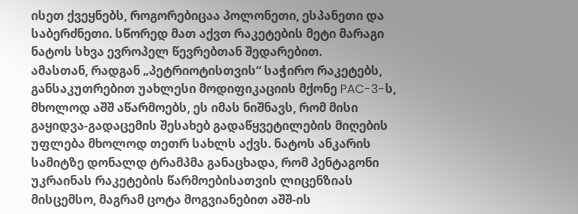ისეთ ქვეყნებს, როგორებიცაა პოლონეთი, ესპანეთი და საბერძნეთი. სწორედ მათ აქვთ რაკეტების მეტი მარაგი ნატოს სხვა ევროპელ წევრებთან შედარებით.
ამასთან, რადგან „პეტრიოტისთვის“ საჭირო რაკეტებს, განსაკუთრებით უახლესი მოდიფიკაციის მქონე PAC-3-ს, მხოლოდ აშშ აწარმოებს, ეს იმას ნიშნავს, რომ მისი გაყიდვა-გადაცემის შესახებ გადაწყვეტილების მიღების უფლება მხოლოდ თეთრ სახლს აქვს. ნატოს ანკარის სამიტზე დონალდ ტრამპმა განაცხადა, რომ პენტაგონი უკრაინას რაკეტების წარმოებისათვის ლიცენზიას მისცემსო, მაგრამ ცოტა მოგვიანებით აშშ-ის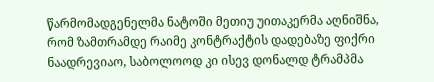წარმომადგენელმა ნატოში მეთიუ უითაკერმა აღნიშნა, რომ ზამთრამდე რაიმე კონტრაქტის დადებაზე ფიქრი ნაადრევიაო, საბოლოოდ კი ისევ დონალდ ტრამპმა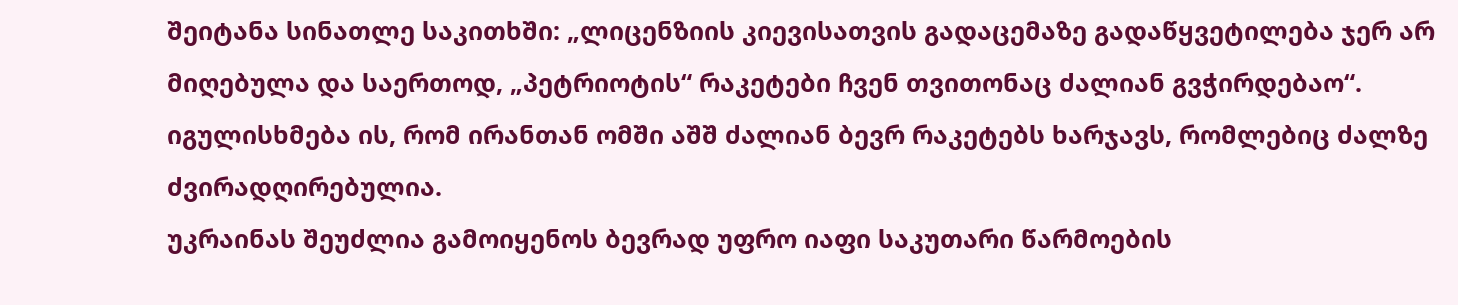შეიტანა სინათლე საკითხში: „ლიცენზიის კიევისათვის გადაცემაზე გადაწყვეტილება ჯერ არ მიღებულა და საერთოდ, „პეტრიოტის“ რაკეტები ჩვენ თვითონაც ძალიან გვჭირდებაო“. იგულისხმება ის, რომ ირანთან ომში აშშ ძალიან ბევრ რაკეტებს ხარჯავს, რომლებიც ძალზე ძვირადღირებულია.
უკრაინას შეუძლია გამოიყენოს ბევრად უფრო იაფი საკუთარი წარმოების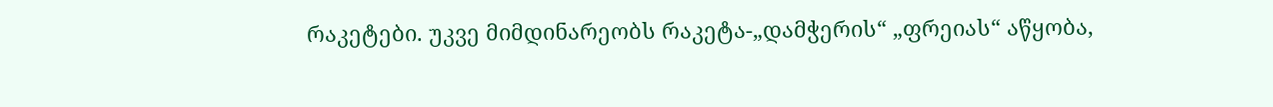რაკეტები. უკვე მიმდინარეობს რაკეტა-„დამჭერის“ „ფრეიას“ აწყობა,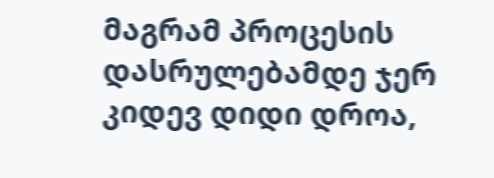მაგრამ პროცესის დასრულებამდე ჯერ კიდევ დიდი დროა,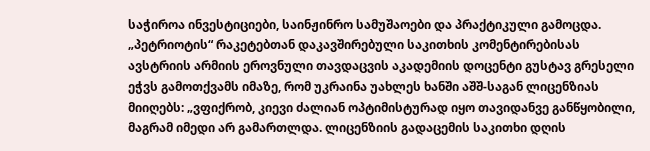საჭიროა ინვესტიციები, საინჟინრო სამუშაოები და პრაქტიკული გამოცდა.
„პეტრიოტის“ რაკეტებთან დაკავშირებული საკითხის კომენტირებისას ავსტრიის არმიის ეროვნული თავდაცვის აკადემიის დოცენტი გუსტავ გრესელი ეჭვს გამოთქვამს იმაზე, რომ უკრაინა უახლეს ხანში აშშ-საგან ლიცენზიას მიიღებს: „ვფიქრობ, კიევი ძალიან ოპტიმისტურად იყო თავიდანვე განწყობილი, მაგრამ იმედი არ გამართლდა. ლიცენზიის გადაცემის საკითხი დღის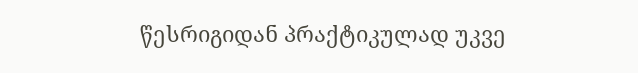წესრიგიდან პრაქტიკულად უკვე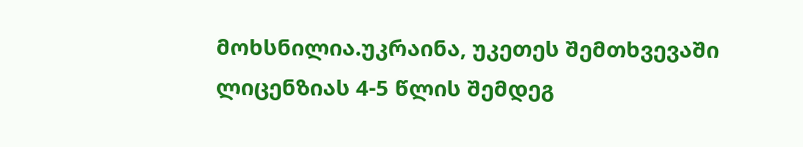მოხსნილია.უკრაინა, უკეთეს შემთხვევაში ლიცენზიას 4-5 წლის შემდეგ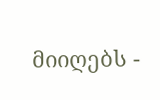მიიღებს -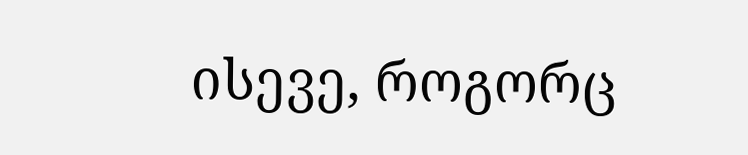ისევე, როგორც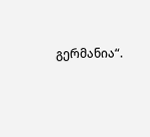გერმანია“.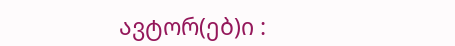ავტორ(ებ)ი :